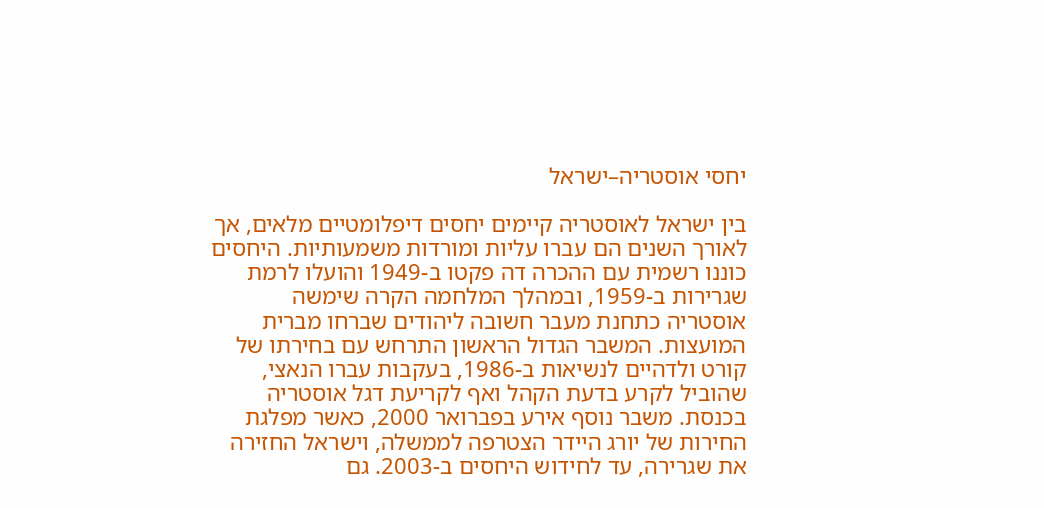יחסי אוסטריה–ישראל

בין ישראל לאוסטריה קיימים יחסים דיפלומטיים מלאים, אך לאורך השנים הם עברו עליות ומורדות משמעותיות. היחסים כוננו רשמית עם ההכרה דה פקטו ב-1949 והועלו לרמת שגרירות ב-1959, ובמהלך המלחמה הקרה שימשה אוסטריה כתחנת מעבר חשובה ליהודים שברחו מברית המועצות. המשבר הגדול הראשון התרחש עם בחירתו של קורט ולדהיים לנשיאות ב-1986, בעקבות עברו הנאצי, שהוביל לקרע בדעת הקהל ואף לקריעת דגל אוסטריה בכנסת. משבר נוסף אירע בפברואר 2000, כאשר מפלגת החירות של יורג היידר הצטרפה לממשלה, וישראל החזירה את שגרירה, עד לחידוש היחסים ב-2003. גם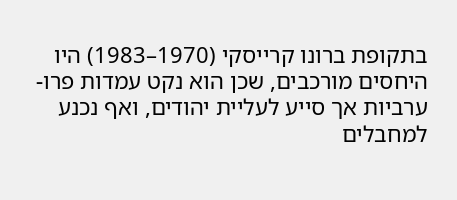בתקופת ברונו קרייסקי (1970–1983) היו היחסים מורכבים, שכן הוא נקט עמדות פרו-ערביות אך סייע לעליית יהודים, ואף נכנע למחבלים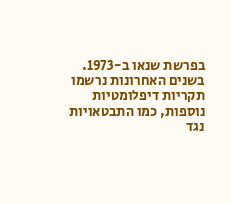בפרשת שנאו ב-1973. בשנים האחרונות נרשמו תקריות דיפלומטיות נוספות, כמו התבטאויות נגד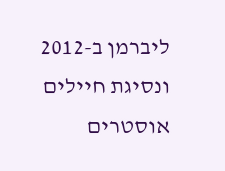ליברמן ב-2012 ונסיגת חיילים אוסטרים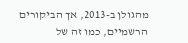מהגולן ב-2013, אך הביקורים הרשמיים, כמו זה של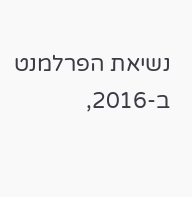נשיאת הפרלמנט ב-2016,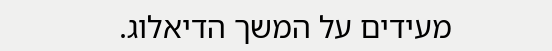מעידים על המשך הדיאלוג.